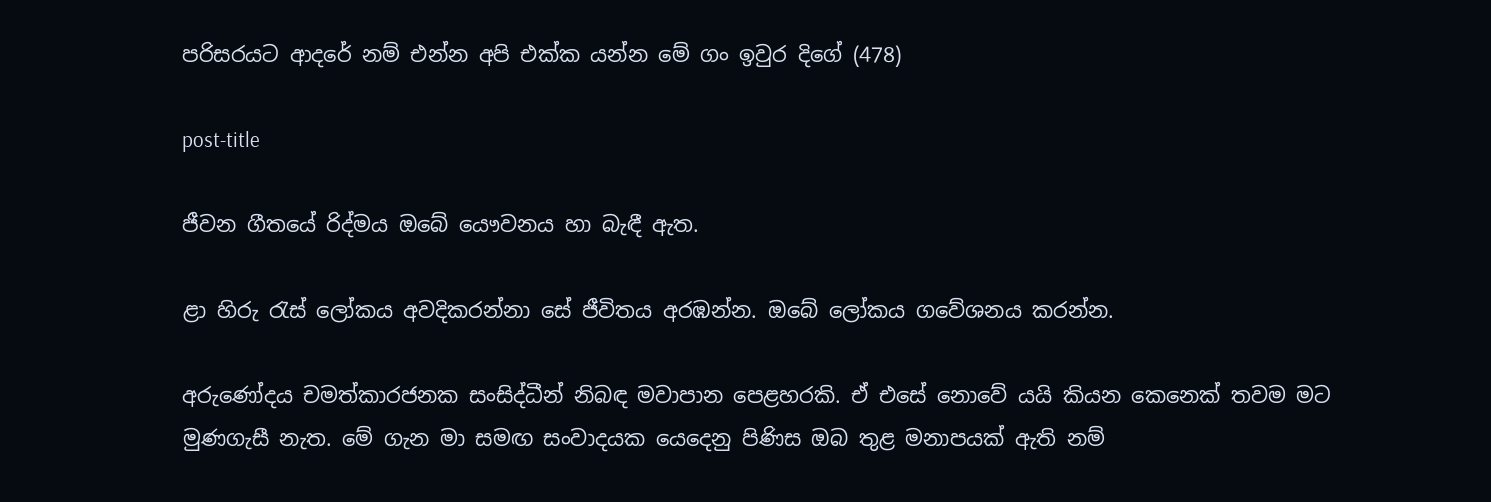පරිසරයට ආදරේ නම් එන්න අපි එක්ක යන්න මේ ගං ඉවුර දිගේ (478)

post-title

ජීවන ගීතයේ රිද්මය ඔබේ යෞවනය හා බැඳී ඇත.

ළා හිරු රැස් ලෝකය අවදිකරන්නා සේ ජීවිතය අරඹන්න. ඔබේ ලෝකය ගවේශනය කරන්න.

අරුණෝදය චමත්කාරජනක සංසිද්ධීන් නිබඳ මවාපාන පෙළහරකි. ඒ එසේ නොවේ යයි කියන කෙනෙක් තවම මට මුණගැසී නැත. මේ ගැන මා සමඟ සංවාදයක යෙදෙනු පිණිස ඔබ තුළ මනාපයක් ඇති නම්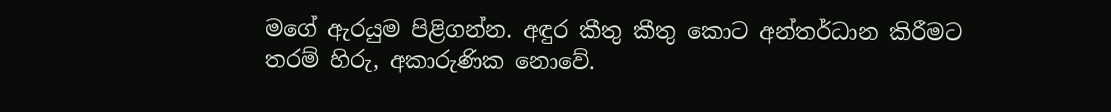මගේ ඇරයුම පිළිගන්න. අඳුර කීතු කීතු කොට අන්තර්ධාන කිරීමට තරම් හිරු, අකාරුණික නොවේ.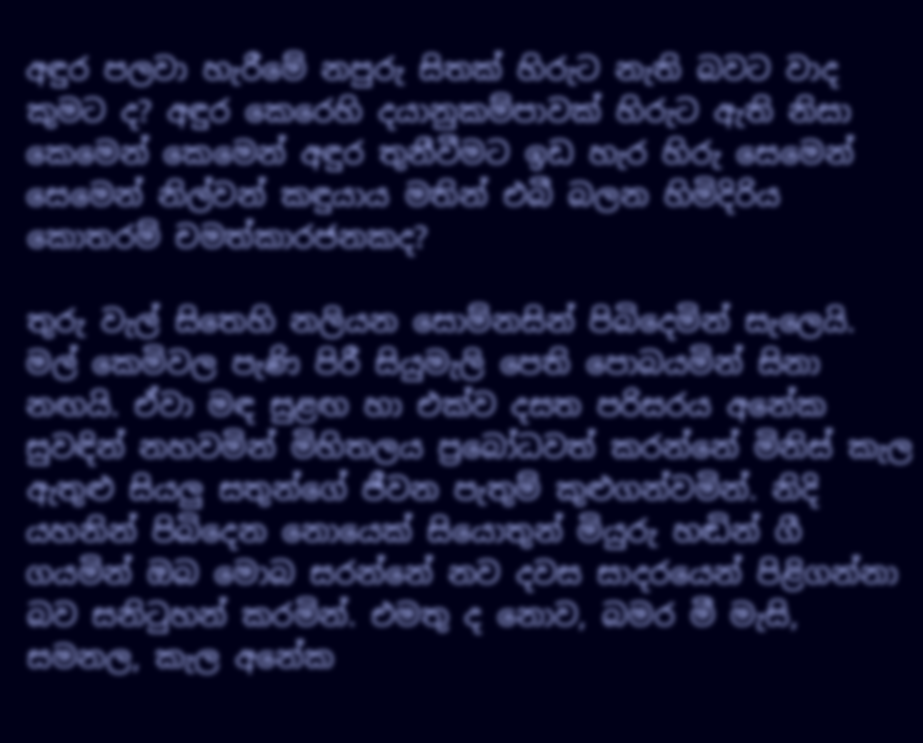අඳුර පලවා හැරීමේ නපුරු සිතක් හිරුට නැති බවට වාද කුමට ද? අඳුර කෙරෙහි දයානුකම්පාවක් හිරුට ඇති නිසා කෙමෙන් කෙමෙන් අඳුර තුනීවීමට ඉඩ හැර හිරු සෙමෙන් සෙමෙන් නිල්වන් කඳුයාය මතින් එබී බලන හිමිදිරිය කොතරම් චමත්කාරජනකද?

තුරු වැල් සිතෙහි නලියන සොම්නසින් පිබිදෙමින් සැලෙයි. මල් කෙමිවල පැණි පිරී සියුමැලි පෙති පොබයමින් සිනා නඟයි. ඒවා මඳ සුළඟ හා එක්ව දසත පරිසරය අනේක සුවඳින් නහවමින් මිහිතලය ප්‍රබෝධවත් කරන්නේ මිනිස් කැල ඇතුළු සියලු සතුන්ගේ ජීවන පැතුම් කුළුගන්වමින්. නිදි යහනින් පිබිදෙන නොයෙක් සියොතුන් මියුරු හඬින් ගී ගයමින් ඔබ මොබ සරන්නේ නව දවස සාදරයෙන් පිළිගන්නා බව සනිටුහන් කරමින්. එමතු ද නොව, බමර මී මැසි, සමනල, කැල අනේක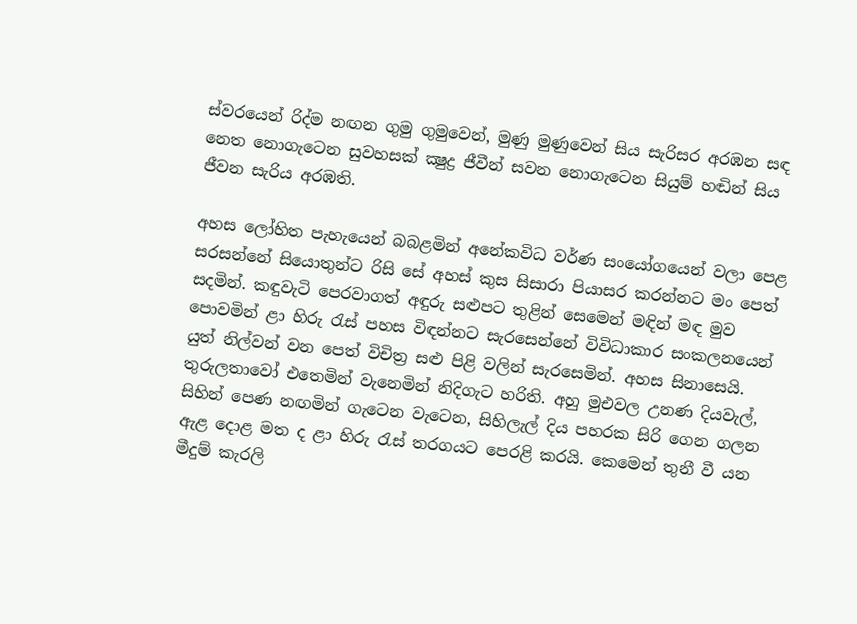ස්වරයෙන් රිද්ම නඟන ගුමු ගුමුවෙන්, මුණු මුණුවෙන් සිය සැරිසර අරඹන සඳ නෙත නොගැටෙන සුවහසක් ක්‍ෂුද්‍ර ජීවීන් සවන නොගැටෙන සියුම් හඬින් සිය ජීවන සැරිය අරඹති.

අහස ලෝහිත පැහැයෙන් බබළමින් අනේකවිධ වර්ණ සංයෝගයෙන් වලා පෙළ සරසන්නේ සියොතුන්ට රිසි සේ අහස් කුස සිසාරා පියාසර කරන්නට මං පෙත් සදමින්. කඳුවැටි පෙරවාගත් අඳුරු සළුපට තුළින් සෙමෙන් මඳින් මඳ මුව පොවමින් ළා හිරු රැස් පහස විඳන්නට සැරසෙන්නේ විවිධාකාර සංකලනයෙන් යුත් නිල්වන් වන පෙත් විචිත්‍ර සළු පිළි වලින් සැරසෙමින්. අහස සිනාසෙයි. තුරුලතාවෝ එතෙමින් වැනෙමින් නිදිගැට හරිති. අහු මුඑවල උනණ දියවැල්, සිහින් පෙණ නඟමින් ගැටෙන වැටෙන, සිහිලැල් දිය පහරක සිරි ගෙන ගලන ඇළ දොළ මත ද ළා හිරු රැස් තරගයට පෙරළි කරයි. කෙමෙන් තුනී වී යන මීදුම් කැරලි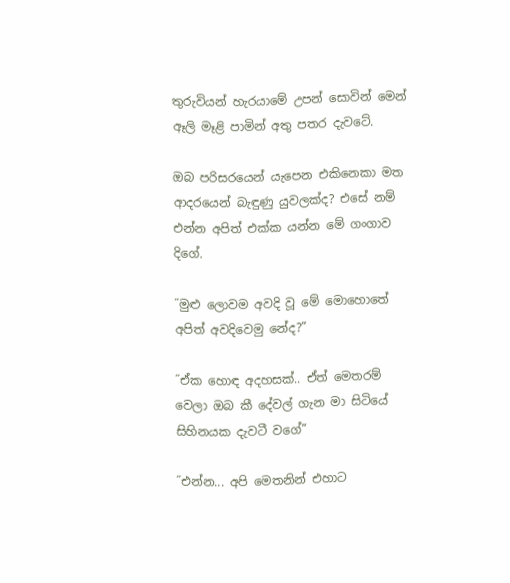තුරුවියන් හැරයාමේ උපන් සොවින් මෙන් ඈලි මෑළි පාමින් අතු පතර දැවටේ.

ඔබ පරිසරයෙන් යැපෙන එකිනෙකා මත ආදරයෙන් බැඳුණු යුවලක්ද? එසේ නම් එන්න අපිත් එක්ක යන්න මේ ගංගාව දිගේ.

˝මුළු ලොවම අවදි වූ මේ මොහොතේ අපිත් අවදිවෙමු නේද?”

˝ඒක හොඳ අදහසක්.. ඒත් මෙතරම් වෙලා ඔබ කී දේවල් ගැන මා සිටියේ සිහිනයක දැවටී වගේ”

˝එන්න... අපි මෙතනින් එහාට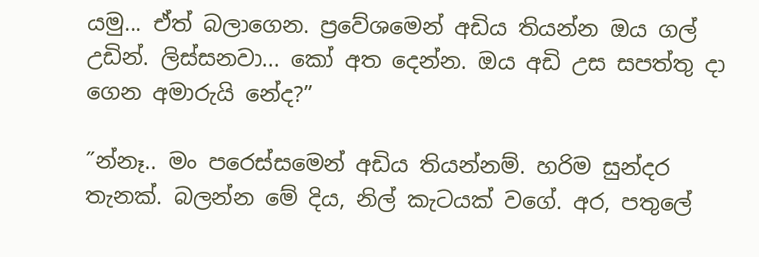යමු... ඒත් බලාගෙන. ප්‍රවේශමෙන් අඩිය තියන්න ඔය ගල් උඩින්. ලිස්සනවා... කෝ අත දෙන්න. ඔය අඩි උස සපත්තු දා ගෙන අමාරුයි නේද?”

˝න්නෑ.. මං පරෙස්සමෙන් අඩිය තියන්නම්. හරිම සුන්දර තැනක්. බලන්න මේ දිය, නිල් කැටයක් වගේ. අර, පතුලේ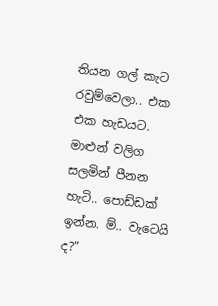තියන ගල් කැට රවුම්වෙලා.. එක එක හැඩයට. මාළුන් වලිග සලමින් පීනන හැටි.. පොඩ්ඩක් ඉන්න. ම්.. වැටෙයි ද?”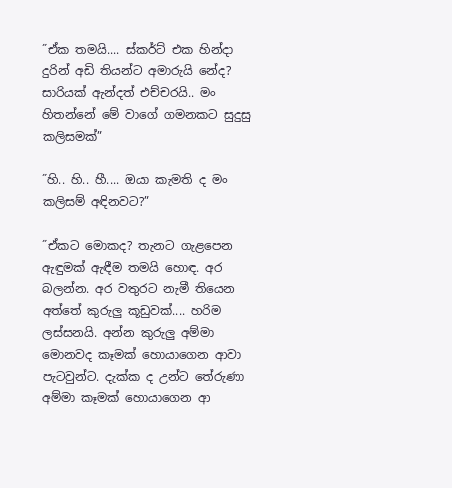˝ඒක තමයි.... ස්කර්ට් එක හින්දා දුරින් අඩි තියන්ට අමාරුයි නේද? සාරියක් ඇන්දත් එච්චරයි.. මං හිතන්නේ මේ වාගේ ගමනකට සුදුසු කලිසමක්”

˝හි.. හි.. හී.... ඔයා කැමති ද මං කලිසම් අඳිනවට?”

˝ඒකට මොකද? තැනට ගැළපෙන ඇඳුමක් ඇඳීම තමයි හොඳ. අර බලන්න. අර වතුරට නැමී තියෙන අත්තේ කුරුලු කූඩුවක්.... හරිම ලස්සනයි. අන්න කුරුලු අම්මා මොනවද කෑමක් හොයාගෙන ආවා පැටවුන්ට. දැක්ක ද උන්ට තේරුණා අම්මා කෑමක් හොයාගෙන ආ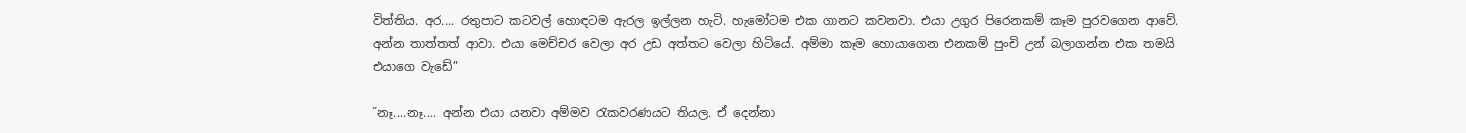විත්තිය. අර.... රතුපාට කටවල් හොඳටම ඇරල ඉල්ලන හැටි. හැමෝටම එක ගානට කවනවා. එයා උගුර පිරෙනකම් කෑම පුරවගෙන ආවේ. අන්න තාත්තත් ආවා. එයා මෙච්චර වෙලා අර උඩ අත්තට වෙලා හිටියේ. අම්මා කෑම හොයාගෙන එනකම් පුංචි උන් බලාගන්න එක තමයි එයාගෙ වැඩේ”

˝නෑ....නෑ.... අන්න එයා යනවා අම්මව රැකවරණයට තියල. ඒ දෙන්නා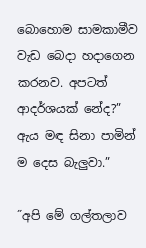බොහොම සාමකාමීව වැඩ බෙදා හදාගෙන කරනව. අපටත් ආදර්ශයක් නේද?” ඇය මඳ සිනා පාමින් ම දෙස බැලුවා.”

˝අපි මේ ගල්තලාව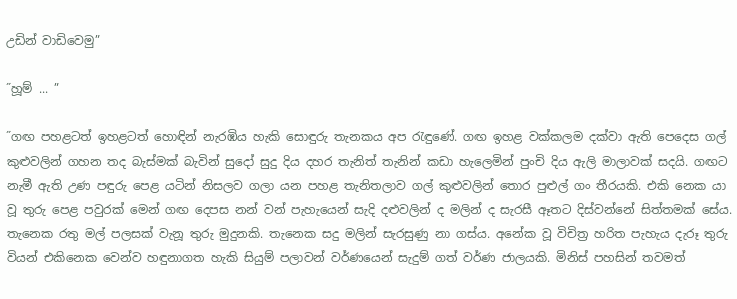උඩින් වාඩිවෙමු”

˝හූම් ... ”

˝ගඟ පහළටත් ඉහළටත් හොඳින් නැරඹිය හැකි සොඳුරු තැනකය අප රැඳුණේ. ගඟ ඉහළ වක්කලම දක්වා ඇති පෙදෙස ගල් කුළුවලින් ගහන තද බැස්මක් බැවින් සුදෝ සුදු දිය දහර තැනිත් තැනින් කඩා හැලෙමින් පුංචි දිය ඇලි මාලාවක් සදයි. ගඟට නැමී ඇති උණ පඳුරු පෙළ යටින් නිසලව ගලා යන පහළ තැනිතලාව ගල් කුළුවලින් තොර පුළුල් ගං තීරයකි. එකි නෙක යා වූ තුරු පෙළ පවුරක් මෙන් ගඟ දෙපස නන් වන් පැහැයෙන් සැදි දළුවලින් ද මලින් ද සැරසී ඈතට දිස්වන්නේ සිත්තමක් සේය. තැනෙක රතු මල් පලසක් වැනූ තුරු මුදුනකි. තැනෙක සදු මලින් සැරසුණු නා ගස්ය. අනේක වූ විචිත්‍ර හරිත පැහැය දැරූ තුරු වියන් එකිනෙක වෙන්ව හඳුනාගත හැකි සියුම් පලාවන් වර්ණයෙන් සැදුම් ගත් වර්ණ ජාලයකි. මිනිස් පහසින් තවමත්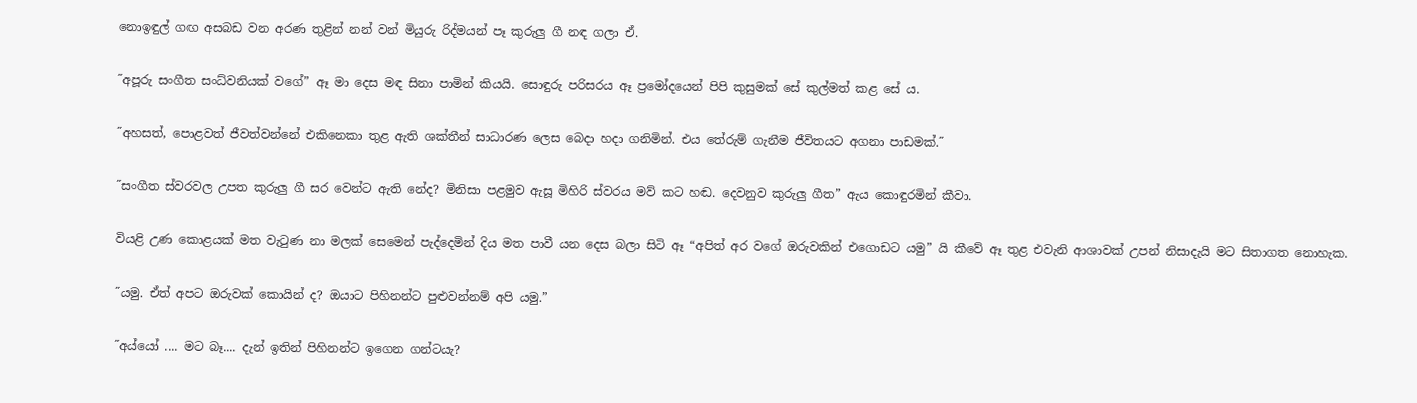නොඉඳුල් ගඟ අසබඩ වන අරණ තුළින් නන් වන් මියුරු රිද්මයන් පෑ කුරුලු ගී නඳ ගලා ඒ.

˝අපූරු සංගීත සංධ්වනියක් වගේ” ඈ මා දෙස මඳ සිනා පාමින් කියයි. සොඳුරු පරිසරය ඈ ප්‍රමෝදයෙන් පිපි කුසුමක් සේ කුල්මත් කළ සේ ය.

˝අහසත්, පොළවත් ජීවත්වන්නේ එකිනෙකා තුළ ඇති ශක්තීන් සාධාරණ ලෙස බෙදා හදා ගනිමින්. එය තේරුම් ගැනීම ජීවිතයට අගනා පාඩමක්.˝

˝සංගීත ස්වරවල උපත කුරුලු ගී සර වෙන්ට ඇති නේද? මිනිසා පළමුව ඇසූ මිහිරි ස්වරය මව් කට හඬ. දෙවනුව කුරුලු ගීත” ඇය කොඳුරමින් කීවා.

වියළි උණ කොළයක් මත වැටුණ නා මලක් සෙමෙන් පැද්දෙමින් දිය මත පාවී යන දෙස බලා සිටි ඈ “අපිත් අර වගේ ඔරුවකින් එගොඩට යමු” යි කීවේ ඈ තුළ එවැනි ආශාවක් උපන් නිසාදැයි මට සිතාගත නොහැක.

˝යමු. ඒත් අපට ඔරුවක් කොයින් ද? ඔයාට පිහිනන්ට පුළුවන්නම් අපි යමු.”

˝අය්යෝ .... මට බෑ.... දැන් ඉතින් පිහිනන්ට ඉගෙන ගන්ටයැ?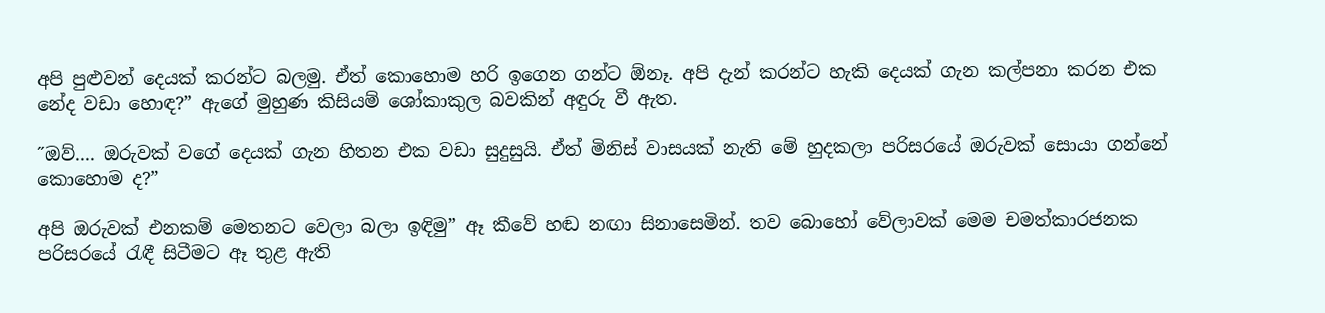අපි පුළුවන් දෙයක් කරන්ට බලමු. ඒත් කොහොම හරි ඉගෙන ගන්ට ඕනෑ. අපි දැන් කරන්ට හැකි දෙයක් ගැන කල්පනා කරන එක නේද වඩා හොඳ?” ඇගේ මුහුණ කිසියම් ශෝකාකුල බවකින් අඳුරු වී ඇත.

˝ඔව්.... ඔරුවක් වගේ දෙයක් ගැන හිතන එක වඩා සුදුසුයි. ඒත් මිනිස් වාසයක් නැති මේ හුදකලා පරිසරයේ ඔරුවක් සොයා ගන්නේ කොහොම ද?”

අපි ඔරුවක් එනකම් මෙතනට වෙලා බලා ඉඳිමු” ඈ කීවේ හඬ නඟා සිනාසෙමින්. තව බොහෝ වේලාවක් මෙම චමත්කාරජනක පරිසරයේ රැඳී සිටීමට ඈ තුළ ඇති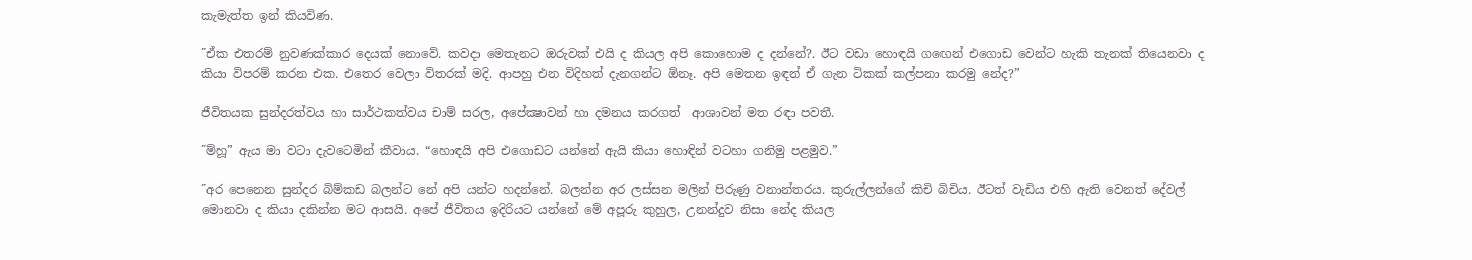කැමැත්ත ඉන් කියවිණ.

˝ඒක එතරම් නුවණක්කාර දෙයක් නොවේ. කවදා මෙතැනට ඔරුවක් එයි ද කියල අපි කොහොම ද දන්නේ?. ඊට වඩා හොඳයි ගඟෙන් එගොඩ වෙන්ට හැකි තැනක් තියෙනවා ද කියා විපරම් කරන එක. එතෙර වෙලා විතරක් මදි. ආපහු එන විදිහත් දැනගන්ට ඕනෑ. අපි මෙතන ඉඳන් ඒ ගැන ටිකක් කල්පනා කරමු නේද?”

ජීවිතයක සුන්දරත්වය හා සාර්ථකත්වය චාම් සරල, අපේක්‍ෂාවන් හා දමනය කරගත්  ආශාවන් මත රඳා පවතී.

˝ම්හූ” ඇය මා වටා දැවටෙමින් කීවාය. “හොඳයි අපි එගොඩට යන්නේ ඇයි කියා හොඳින් වටහා ගනිමු පළමුව.”

˝අර පෙනෙන සුන්දර බිම්කඩ බලන්ට නේ අපි යන්ට හදන්නේ. බලන්න අර ලස්සන මලින් පිරුණු වනාන්තරය. කුරුල්ලන්ගේ කිචි බිචිය. ඊටත් වැඩිය එහි ඇති වෙනත් දේවල් මොනවා ද කියා දකින්න මට ආසයි. අපේ ජීවිතය ඉදිරියට යන්නේ මේ අපූරු කුහුල, උනන්දුව නිසා නේද කියල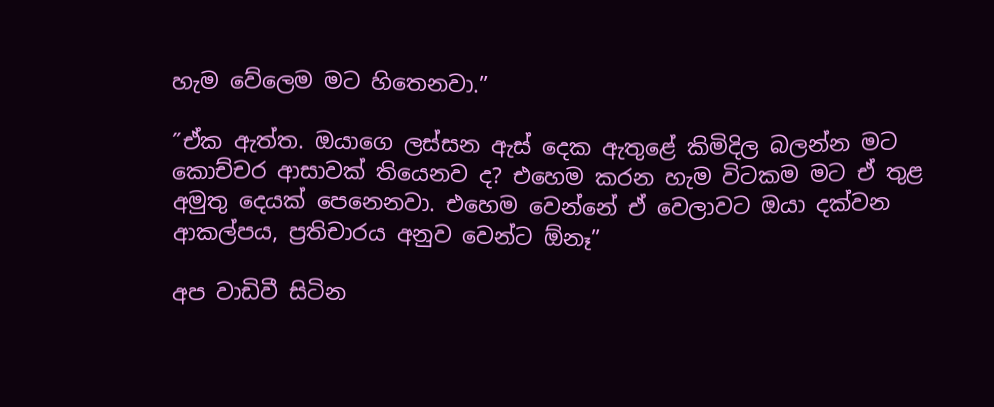හැම වේලෙම මට හිතෙනවා.”

˝ඒක ඇත්ත. ඔයාගෙ ලස්සන ඇස් දෙක ඇතුළේ කිමිදිල බලන්න මට කොච්චර ආසාවක් තියෙනව ද? එහෙම කරන හැම විටකම මට ඒ තුළ අමුතු දෙයක් පෙනෙනවා. එහෙම වෙන්නේ ඒ වෙලාවට ඔයා දක්වන ආකල්පය, ප්‍රතිචාරය අනුව වෙන්ට ඕනෑ”

අප වාඩිවී සිටින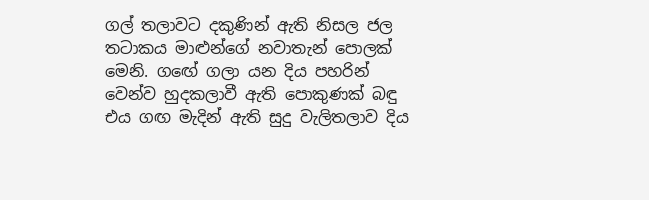ගල් තලාවට දකුණින් ඇති නිසල ජල තටාකය මාළුන්ගේ නවාතැන් පොලක් මෙනි. ගඟේ ගලා යන දිය පහරින් වෙන්ව හුදකලාවී ඇති පොකුණක් බඳු එය ගඟ මැදින් ඇති සුදු වැලිතලාව දිය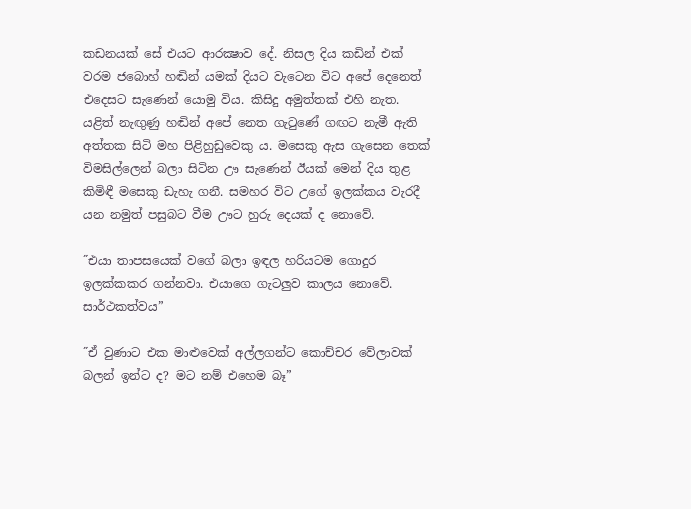කඩනයක් සේ එයට ආරක්‍ෂාව දේ. නිසල දිය කඩින් එක් වරම ජබොහ් හඬින් යමක් දියට වැටෙන විට අපේ දෙනෙත් එදෙසට සැණෙන් යොමු විය. කිසිදු අමුත්තක් එහි නැත. යළිත් නැඟුණු හඬින් අපේ නෙත ගැටුණේ ගඟට නැමී ඇති අත්තක සිටි මහ පිළිහුඩුවෙකු ය. මසෙකු ඇස ගැසෙන තෙක් විමසිල්ලෙන් බලා සිටින ඌ සැණෙන් ඊයක් මෙන් දිය තුළ කිමිඳී මසෙකු ඩැහැ ගනී. සමහර විට උගේ ඉලක්කය වැරදී යන නමුත් පසුබට වීම ඌට හුරු දෙයක් ද නොවේ.

˝එයා තාපසයෙක් වගේ බලා ඉඳල හරියටම ගොදුර ඉලක්කකර ගන්නවා. එයාගෙ ගැටලුව කාලය නොවේ. සාර්ථකත්වය”

˝ඒ වුණාට එක මාළුවෙක් අල්ලගන්ට කොච්චර වේලාවක් බලන් ඉන්ට ද? මට නම් එහෙම බෑ”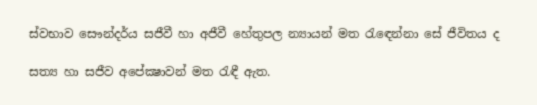ස්වභාව සෞන්දර්ය සජීවී හා අජීවී හේතුපල න්‍යායන් මත රැඳෙන්නා සේ ජීවිතය ද

සත්‍ය හා සජීව අපේක්‍ෂාවන් මත රැඳී ඇත.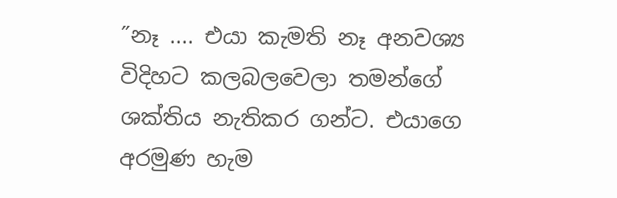˝නෑ .... එයා කැමති නෑ අනවශ්‍ය විදිහට කලබලවෙලා තමන්ගේ ශක්තිය නැතිකර ගන්ට. එයාගෙ අරමුණ හැම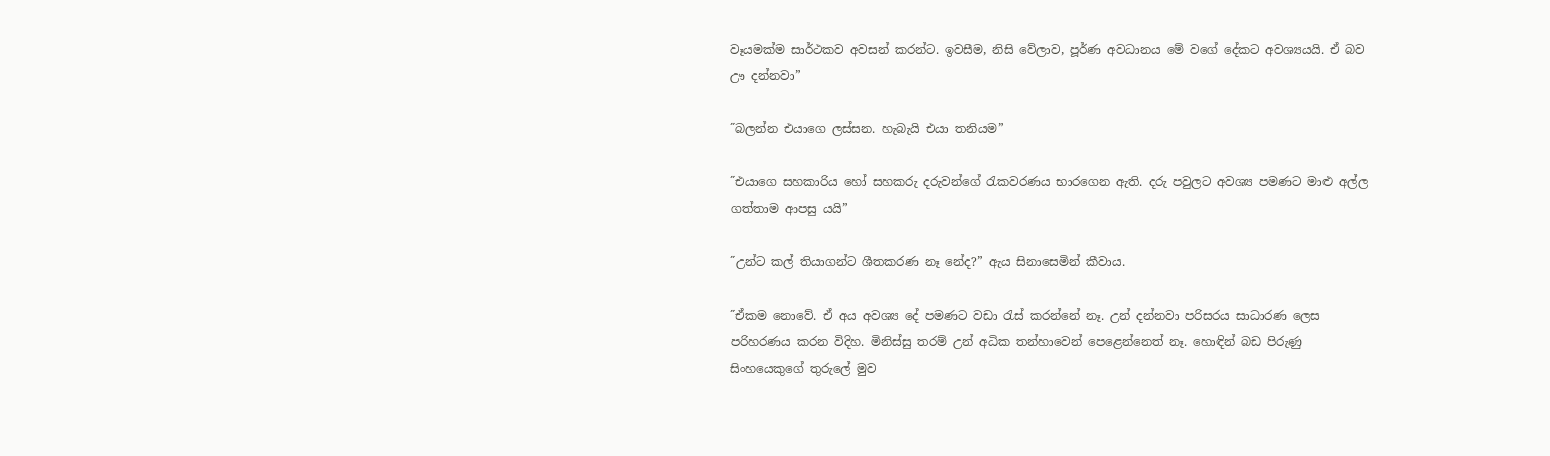වෑයමක්ම සාර්ථකව අවසන් කරන්ට. ඉවසීම, නිසි වේලාව, පූර්ණ අවධානය මේ වගේ දේකට අවශ්‍යයයි. ඒ බව ඌ දන්නවා”

˝බලන්න එයාගෙ ලස්සන. හැබැයි එයා තනියම”

˝එයාගෙ සහකාරිය හෝ සහකරු දරුවන්ගේ රැකවරණය භාරගෙන ඇති. දරු පවුලට අවශ්‍ය පමණට මාළු අල්ල ගත්තාම ආපසු යයි”

˝උන්ට කල් තියාගන්ට ශීතකරණ නෑ නේද?” ඇය සිනාසෙමින් කීවාය.

˝ඒකම නොවේ. ඒ අය අවශ්‍ය දේ පමණට වඩා රැස් කරන්නේ නෑ. උන් දන්නවා පරිසරය සාධාරණ ලෙස පරිහරණය කරන විදිහ. මිනිස්සු තරම් උන් අධික තන්හාවෙන් පෙළෙන්නෙත් නෑ. හොඳින් බඩ පිරුණු සිංහයෙකුගේ තුරුලේ මුව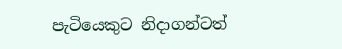පැටියෙකුට නිදාගන්ටත්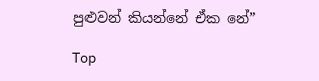පුළුවන් කියන්නේ ඒක නේ”

Top